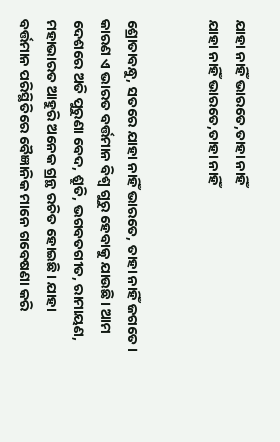ଯାହା ନାହିଁ ଭାରତେ,ତାହା ନାହିଁ
ଯାହା ନାହିଁ ଭାରତେ,ତାହା ନାହିଁ


ଶ୍ରୋତାବନ୍ଧୁ, ସତରେ ଯାହା ନାହିଁ ଭାରତେ, ତାହା ନାହିଁ ଜଗତେ। କାରଣ ଏ ଭାରତ ବର୍ତ୍ତମାନ ବିଶ୍ବ ଗୁରୁ ହେବାକୁ ଯାଉଛି। ଆମ ଦେଶରେ ଅତି ପୁରୁଣା ବେଦ, ଶ୍ରୁତି, ଭଗବତଗୀତ, ରାମାୟଣ, ମହାଭାରତ ଆହୁରି ଅନେକ ଗ୍ରନ୍ଥ ରଚିତ ହୋଇଛି। ଯାହା ବର୍ତ୍ତମାନ ପରିସ୍ଥିତିରେ ବୈଜ୍ଞାନିକ ମାନେ ଗବେଷଣା କରି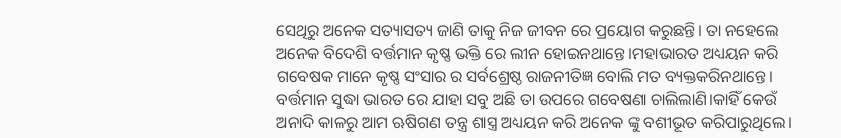ସେଥିରୁ ଅନେକ ସତ୍ୟାସତ୍ୟ ଜାଣି ତାକୁ ନିଜ ଜୀବନ ରେ ପ୍ରୟୋଗ କରୁଛନ୍ତି। ତା ନହେଲେ ଅନେକ ବିଦେଶି ବର୍ତ୍ତମାନ କୃଷ୍ଣ ଭକ୍ତି ରେ ଲୀନ ହୋଇନଥାନ୍ତେ।ମହାଭାରତ ଅଧ୍ୟୟନ କରି ଗବେଷକ ମାନେ କୃଷ୍ଣ ସଂସାର ର ସର୍ବଶ୍ରେଷ୍ଠ ରାଜନୀତିଜ୍ଞ ବୋଲି ମତ ବ୍ୟକ୍ତକରିନଥାନ୍ତେ। ବର୍ତ୍ତମାନ ସୁଦ୍ଧା ଭାରତ ରେ ଯାହା ସବୁ ଅଛି ତା ଉପରେ ଗବେଷଣା ଚାଲିଲାଣି।କାହିଁ କେଉଁ ଅନାଦି କାଳରୁ ଆମ ଋଷିଗଣ ତନ୍ତ୍ର ଶାସ୍ତ୍ର ଅଧ୍ୟୟନ କରି ଅନେକ ଙ୍କୁ ବଶୀଭୂତ କରିପାରୁଥିଲେ।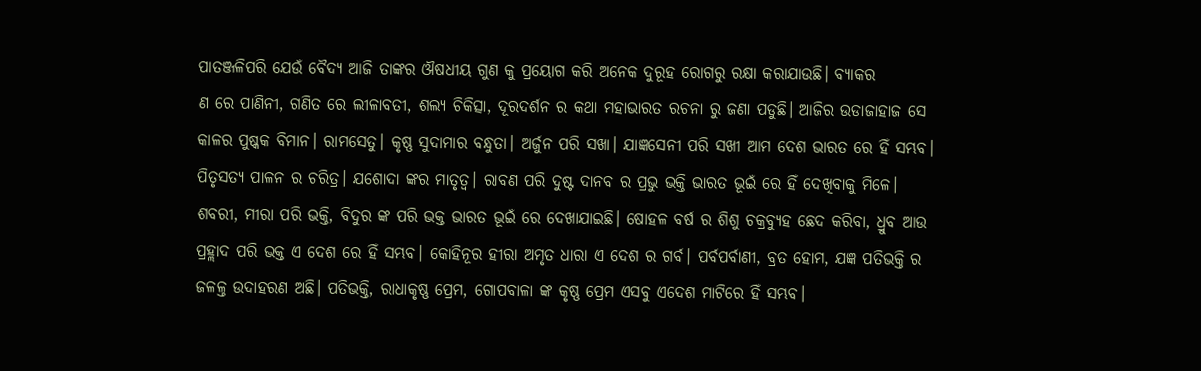ପାତଞ୍ଜଳିପରି ଯେଉଁ ବୈଦ୍ୟ ଆଜି ତାଙ୍କର ଔଷଧୀୟ ଗୁଣ କୁ ପ୍ରୟୋଗ କରି ଅନେକ ଦୁରୂହ ରୋଗରୁ ରକ୍ଷା କରାଯାଉଛି। ବ୍ୟାକର
ଣ ରେ ପାଣିନୀ, ଗଣିତ ରେ ଲୀଳାବତୀ, ଶଲ୍ୟ ଚିକିତ୍ସା, ଦୂରଦର୍ଶନ ର କଥା ମହାଭାରତ ରଚନା ରୁ ଜଣା ପଡୁଛି। ଆଜିର ଉଡାଜାହାଜ ସେ କାଳର ପୁଷ୍କକ ବିମାନ। ରାମସେତୁ। କୃଷ୍ଣ ସୁଦାମାର ବନ୍ଧୁତା। ଅର୍ଜୁନ ପରି ସଖା। ଯାଜ୍ଞସେନୀ ପରି ସଖୀ ଆମ ଦେଶ ଭାରତ ରେ ହିଁ ସମ୍ଭବ। ପିତୃସତ୍ୟ ପାଳନ ର ଚରିତ୍ର। ଯଶୋଦା ଙ୍କର ମାତୃତ୍ବ। ରାବଣ ପରି ଦୁଷ୍ଟ ଦାନବ ର ପ୍ରଭୁ ଭକ୍ତି ଭାରତ ଭୂଇଁ ରେ ହିଁ ଦେଖିବାକୁ ମିଳେ। ଶବରୀ, ମୀରା ପରି ଭକ୍ତି, ବିଦୁର ଙ୍କ ପରି ଭକ୍ତ ଭାରତ ଭୂଇଁ ରେ ଦେଖାଯାଇଛି। ଷୋହଳ ବର୍ଷ ର ଶିଶୁ ଚକ୍ରବ୍ୟୁହ ଛେଦ କରିବା, ଧ୍ରୁବ ଆଉ ପ୍ରହ୍ଲାଦ ପରି ଭକ୍ତ ଏ ଦେଶ ରେ ହିଁ ସମ୍ଭବ। କୋହିନୂର ହୀରା ଅମୃତ ଧାରା ଏ ଦେଶ ର ଗର୍ବ। ପର୍ବପର୍ବାଣୀ, ବ୍ରତ ହୋମ, ଯଜ୍ଞ ପତିଭକ୍ତି ର ଜଳଳ୍ତ ଉଦାହରଣ ଅଛି। ପତିଭକ୍ତି, ରାଧାକୃଷ୍ଣ ପ୍ରେମ, ଗୋପବାଳା ଙ୍କ କୃଷ୍ଣ ପ୍ରେମ ଏସବୁ ଏଦେଶ ମାଟିରେ ହିଁ ସମ୍ଭବ।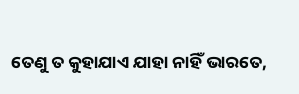ତେଣୁ ତ କୁହାଯାଏ ଯାହା ନାହିଁ ଭାରତେ,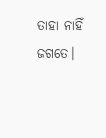ତାହା ନାହିଁ ଜଗତେ।